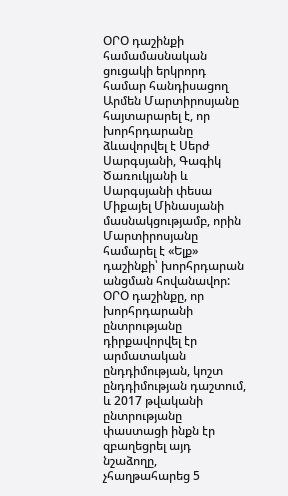ՕՐՕ դաշինքի համամասնական ցուցակի երկրորդ համար հանդիսացող Արմեն Մարտիրոսյանը հայտարարել է, որ խորհրդարանը ձևավորվել է Սերժ Սարգսյանի, Գագիկ Ծառուկյանի և Սարգսյանի փեսա Միքայել Մինասյանի մասնակցությամբ, որին Մարտիրոսյանը համարել է «Ելք» դաշինքի՝ խորհրդարան անցման հովանավոր:
ՕՐՕ դաշինքը, որ խորհրդարանի ընտրությանը դիրքավորվել էր արմատական ընդդիմության, կոշտ ընդդիմության դաշտում, և 2017 թվականի ընտրությանը փաստացի ինքն էր զբաղեցրել այդ նշաձողը, չհաղթահարեց 5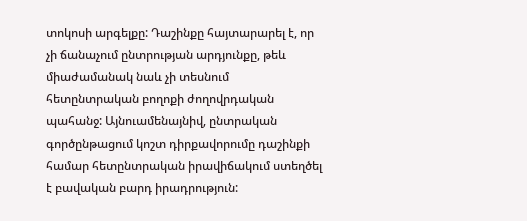տոկոսի արգելքը: Դաշինքը հայտարարել է, որ չի ճանաչում ընտրության արդյունքը, թեև միաժամանակ նաև չի տեսնում հետընտրական բողոքի ժողովրդական պահանջ: Այնուամենայնիվ, ընտրական գործընթացում կոշտ դիրքավորումը դաշինքի համար հետընտրական իրավիճակում ստեղծել է բավական բարդ իրադրություն: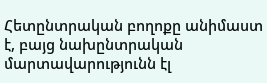Հետընտրական բողոքը անիմաստ է, բայց նախընտրական մարտավարությունն էլ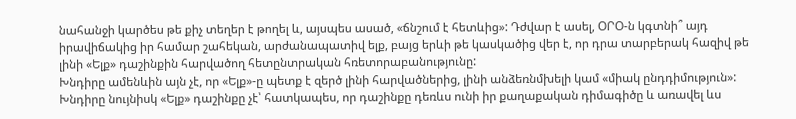նահանջի կարծես թե քիչ տեղեր է թողել և, այսպես ասած, «ճնշում է հետևից»: Դժվար է ասել, ՕՐՕ-ն կգտնի՞ այդ իրավիճակից իր համար շահեկան, արժանապատիվ ելք, բայց երևի թե կասկածից վեր է, որ դրա տարբերակ հազիվ թե լինի «Ելք» դաշինքին հարվածող հետընտրական հռետորաբանությունը:
Խնդիրը ամենևին այն չէ, որ «Ելք»-ը պետք է զերծ լինի հարվածներից, լինի անձեռնմխելի կամ «միակ ընդդիմություն»: Խնդիրը նույնիսկ «Ելք» դաշինքը չէ՝ հատկապես, որ դաշինքը դեռևս ունի իր քաղաքական դիմագիծը և առավել ևս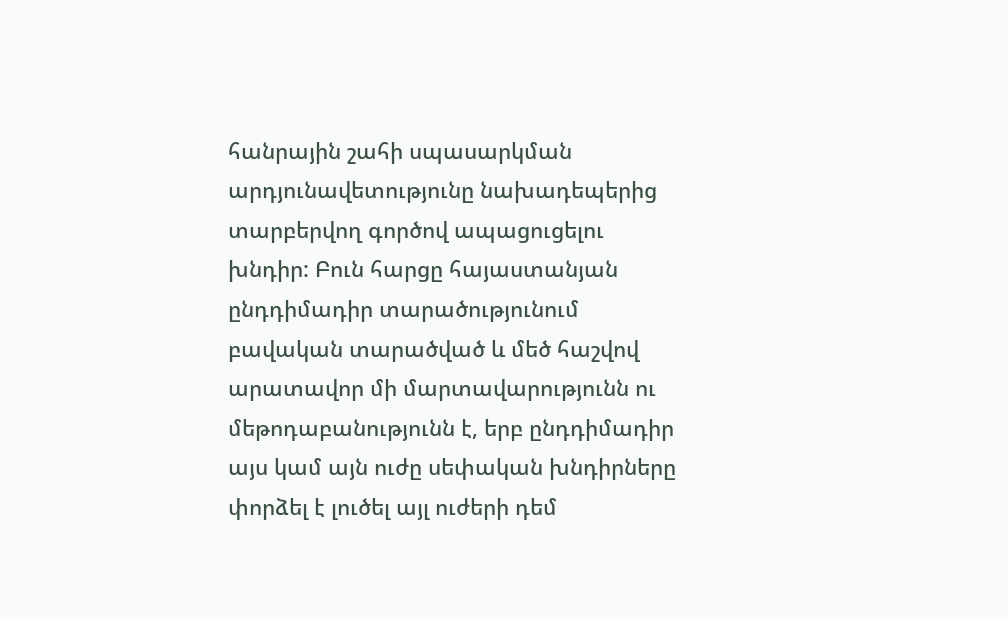հանրային շահի սպասարկման արդյունավետությունը նախադեպերից տարբերվող գործով ապացուցելու խնդիր: Բուն հարցը հայաստանյան ընդդիմադիր տարածությունում բավական տարածված և մեծ հաշվով արատավոր մի մարտավարությունն ու մեթոդաբանությունն է, երբ ընդդիմադիր այս կամ այն ուժը սեփական խնդիրները փորձել է լուծել այլ ուժերի դեմ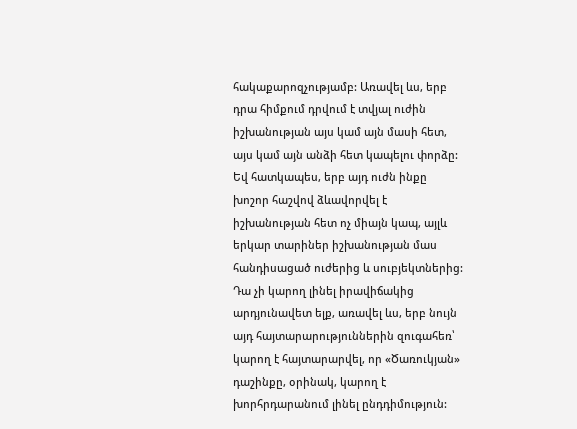հակաքարոզչությամբ: Առավել ևս, երբ դրա հիմքում դրվում է տվյալ ուժին իշխանության այս կամ այն մասի հետ, այս կամ այն անձի հետ կապելու փորձը: Եվ հատկապես, երբ այդ ուժն ինքը խոշոր հաշվով ձևավորվել է իշխանության հետ ոչ միայն կապ, այլև երկար տարիներ իշխանության մաս հանդիսացած ուժերից և սուբյեկտներից:
Դա չի կարող լինել իրավիճակից արդյունավետ ելք, առավել ևս, երբ նույն այդ հայտարարություններին զուգահեռ՝ կարող է հայտարարվել, որ «Ծառուկյան» դաշինքը, օրինակ, կարող է խորհրդարանում լինել ընդդիմություն: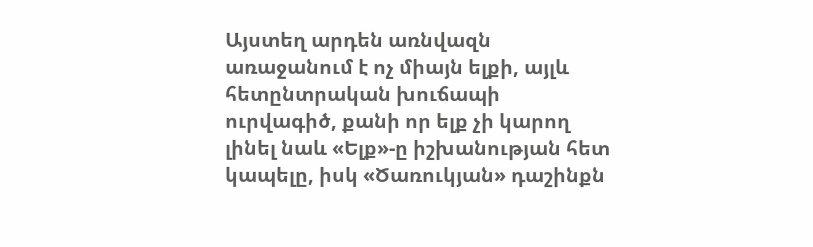Այստեղ արդեն առնվազն առաջանում է ոչ միայն ելքի, այլև հետընտրական խուճապի ուրվագիծ, քանի որ ելք չի կարող լինել նաև «Ելք»-ը իշխանության հետ կապելը, իսկ «Ծառուկյան» դաշինքն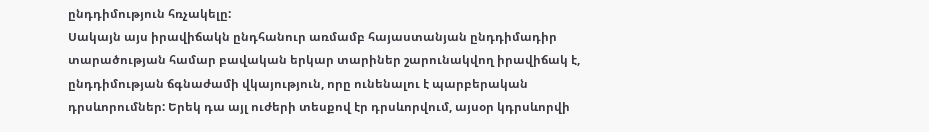ընդդիմություն հռչակելը:
Սակայն այս իրավիճակն ընդհանուր առմամբ հայաստանյան ընդդիմադիր տարածության համար բավական երկար տարիներ շարունակվող իրավիճակ է, ընդդիմության ճգնաժամի վկայություն, որը ունենալու է պարբերական դրսևորումներ: Երեկ դա այլ ուժերի տեսքով էր դրսևորվում, այսօր կդրսևորվի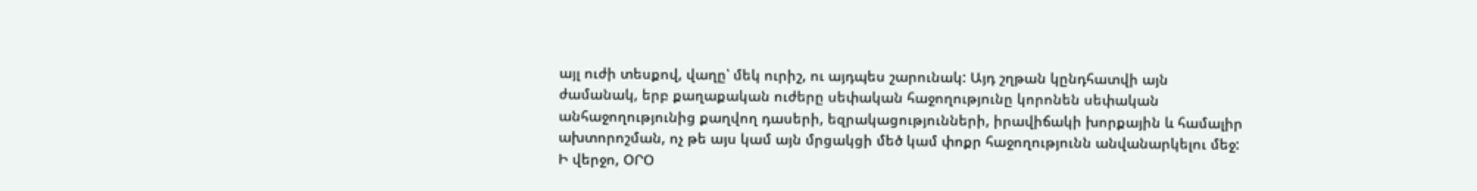այլ ուժի տեսքով, վաղը՝ մեկ ուրիշ, ու այդպես շարունակ: Այդ շղթան կընդհատվի այն ժամանակ, երբ քաղաքական ուժերը սեփական հաջողությունը կորոնեն սեփական անհաջողությունից քաղվող դասերի, եզրակացությունների, իրավիճակի խորքային և համալիր ախտորոշման, ոչ թե այս կամ այն մրցակցի մեծ կամ փոքր հաջողությունն անվանարկելու մեջ:
Ի վերջո, ՕՐՕ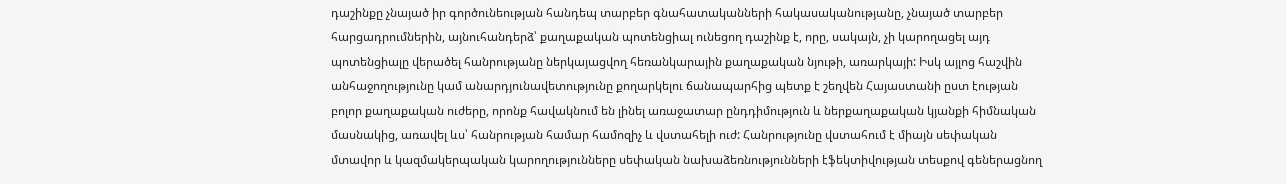դաշինքը չնայած իր գործունեության հանդեպ տարբեր գնահատականների հակասականությանը, չնայած տարբեր հարցադրումներին, այնուհանդերձ՝ քաղաքական պոտենցիալ ունեցող դաշինք է, որը, սակայն, չի կարողացել այդ պոտենցիալը վերածել հանրությանը ներկայացվող հեռանկարային քաղաքական նյութի, առարկայի: Իսկ այլոց հաշվին անհաջողությունը կամ անարդյունավետությունը քողարկելու ճանապարհից պետք է շեղվեն Հայաստանի ըստ էության բոլոր քաղաքական ուժերը, որոնք հավակնում են լինել առաջատար ընդդիմություն և ներքաղաքական կյանքի հիմնական մասնակից, առավել ևս՝ հանրության համար համոզիչ և վստահելի ուժ: Հանրությունը վստահում է միայն սեփական մտավոր և կազմակերպական կարողությունները սեփական նախաձեռնությունների էֆեկտիվության տեսքով գեներացնող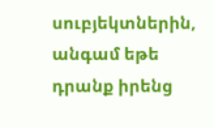սուբյեկտներին, անգամ եթե դրանք իրենց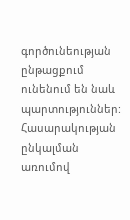գործունեության ընթացքում ունենում են նաև պարտություններ:
Հասարակության ընկալման առումով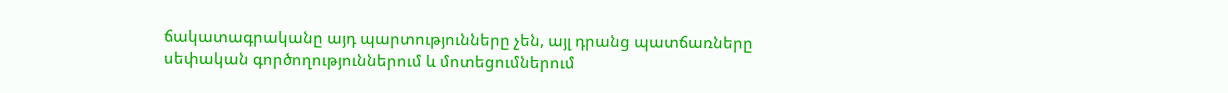ճակատագրականը այդ պարտությունները չեն, այլ դրանց պատճառները սեփական գործողություններում և մոտեցումներում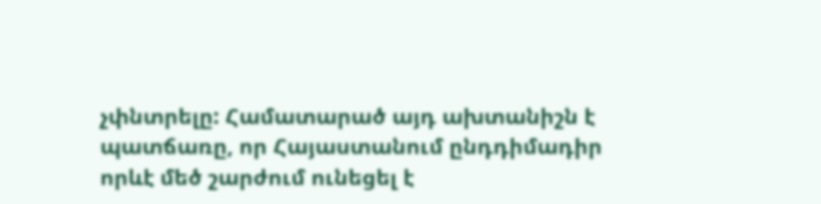չփնտրելը: Համատարած այդ ախտանիշն է պատճառը, որ Հայաստանում ընդդիմադիր որևէ մեծ շարժում ունեցել է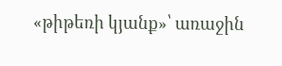«թիթեռի կյանք»՝ առաջին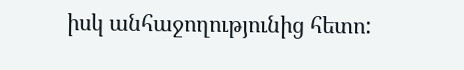իսկ անհաջողությունից հետո: